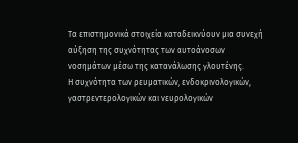Τα επιστημονικά στοιχεία καταδεικνύουν μια συνεχή αύξηση της συχνότητας των αυτοάνοσων νοσημάτων μέσω της κατανάλωσης γλουτένης.
Η συχνότητα των ρευματικών, ενδοκρινολογικών, γαστρεντερολογικών και νευρολογικών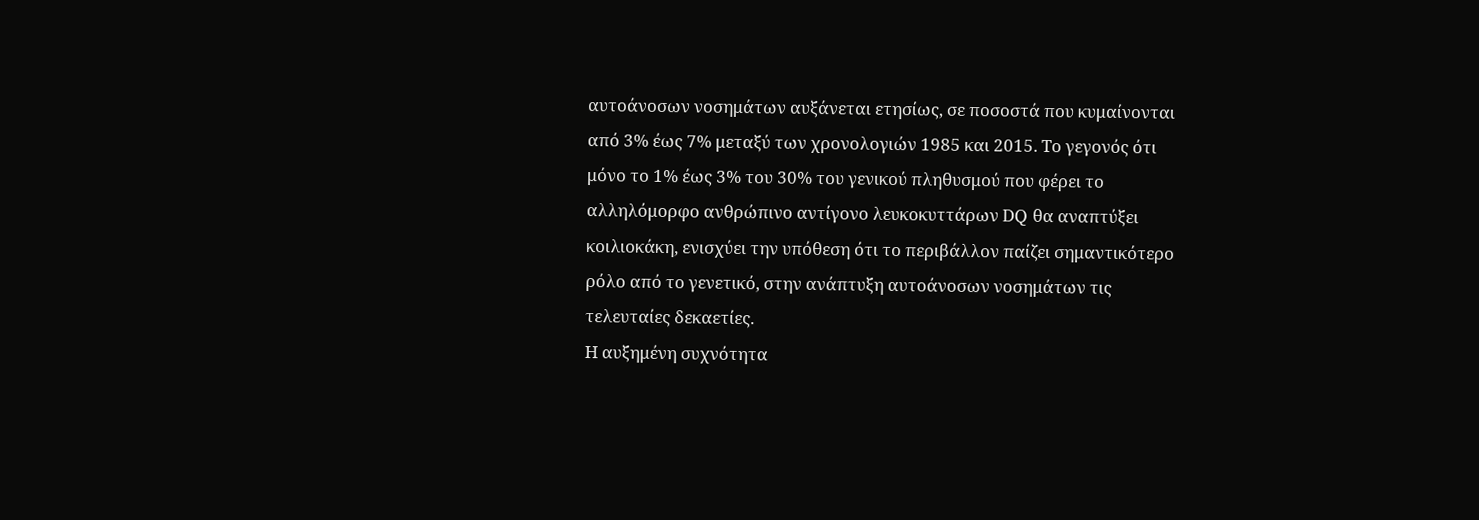αυτοάνοσων νοσημάτων αυξάνεται ετησίως, σε ποσοστά που κυμαίνονται από 3% έως 7% μεταξύ των χρονολογιών 1985 και 2015. Το γεγονός ότι μόνο το 1% έως 3% του 30% του γενικού πληθυσμού που φέρει το αλληλόμορφο ανθρώπινο αντίγονο λευκοκυττάρων DQ θα αναπτύξει κοιλιοκάκη, ενισχύει την υπόθεση ότι το περιβάλλον παίζει σημαντικότερο ρόλο από το γενετικό, στην ανάπτυξη αυτοάνοσων νοσημάτων τις τελευταίες δεκαετίες.
Η αυξημένη συχνότητα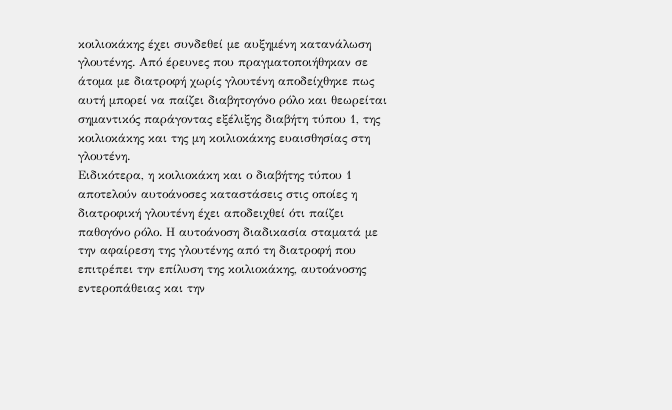κοιλιοκάκης έχει συνδεθεί με αυξημένη κατανάλωση γλουτένης. Από έρευνες που πραγματοποιήθηκαν σε άτομα με διατροφή χωρίς γλουτένη αποδείχθηκε πως αυτή μπορεί να παίζει διαβητογόνο ρόλο και θεωρείται σημαντικός παράγοντας εξέλιξης διαβήτη τύπου 1, της κοιλιοκάκης και της μη κοιλιοκάκης ευαισθησίας στη γλουτένη.
Ειδικότερα, η κοιλιοκάκη και ο διαβήτης τύπου 1 αποτελούν αυτοάνοσες καταστάσεις στις οποίες η διατροφική γλουτένη έχει αποδειχθεί ότι παίζει παθογόνο ρόλο. Η αυτοάνοση διαδικασία σταματά με την αφαίρεση της γλουτένης από τη διατροφή που επιτρέπει την επίλυση της κοιλιοκάκης, αυτοάνοσης εντεροπάθειας και την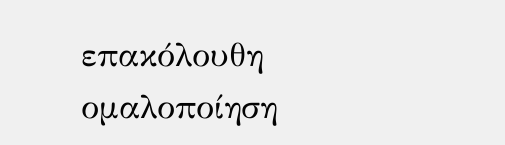επακόλουθη ομαλοποίηση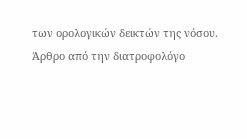των ορολογικών δεικτών της νόσου.
Άρθρο από την διατροφολόγο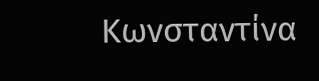Κωνσταντίνα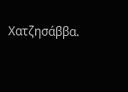Χατζησάββα.